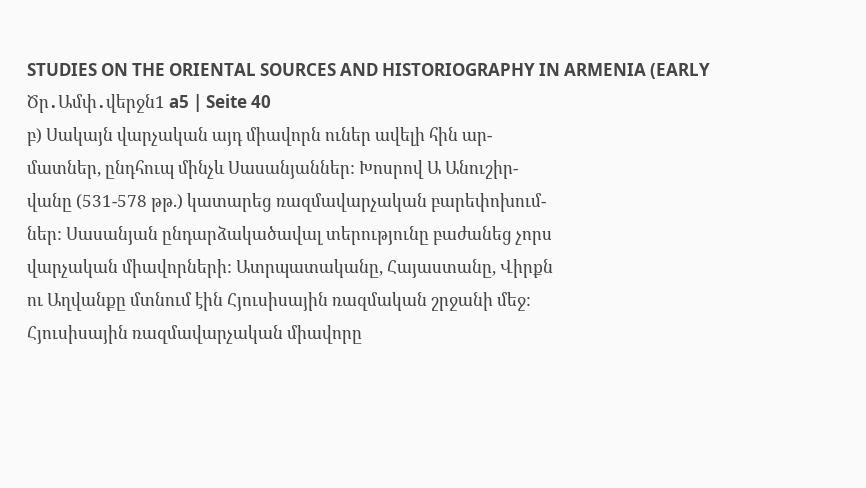STUDIES ON THE ORIENTAL SOURCES AND HISTORIOGRAPHY IN ARMENIA (EARLY Ծր․Ամփ․վերջն1 a5 | Seite 40
բ) Սակայն վարչական այդ միավորն ուներ ավելի հին ար-
մատներ, ընդհուպ մինչև Սասանյաններ: Խոսրով Ա Անուշիր-
վանը (531-578 թթ.) կատարեց ռազմավարչական բարեփոխում-
ներ: Սասանյան ընդարձակածավալ տերությունը բաժանեց չորս
վարչական միավորների: Ատրպատականը, Հայաստանը, Վիրքն
ու Աղվանքը մտնում էին Հյուսիսային ռազմական շրջանի մեջ:
Հյուսիսային ռազմավարչական միավորը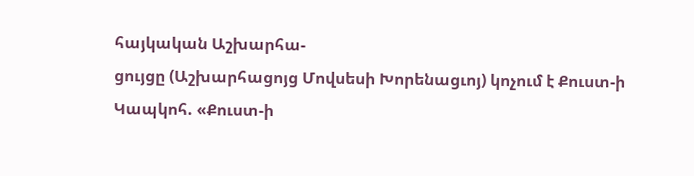հայկական Աշխարհա-
ցույցը (Աշխարհացոյց Մովսեսի Խորենացւոյ) կոչում է Քուստ-ի
Կապկոհ. «Քուստ-ի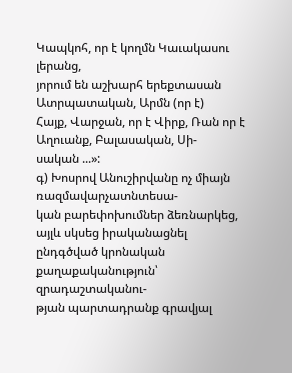Կապկոհ, որ է կողմն Կաւակասու լերանց,
յորում են աշխարհ երեքտասան Ատրպատական, Արմն (որ է)
Հայք, Վարջան, որ է Վիրք, Ռան որ է Աղուանք, Բալասական, Սի-
սական ...»:
գ) Խոսրով Անուշիրվանը ոչ միայն ռազմավարչատնտեսա-
կան բարեփոխումներ ձեռնարկեց, այլև սկսեց իրականացնել
ընդգծված կրոնական քաղաքականություն՝ զրադաշտականու-
թյան պարտադրանք գրավյալ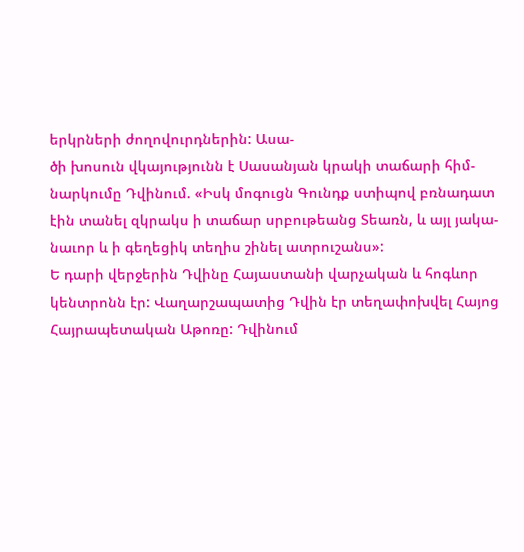երկրների ժողովուրդներին: Ասա-
ծի խոսուն վկայությունն է Սասանյան կրակի տաճարի հիմ-
նարկումը Դվինում. «Իսկ մոգուցն Գունդք ստիպով բռնադատ
էին տանել զկրակս ի տաճար սրբութեանց Տեառն, և այլ յակա-
նաւոր և ի գեղեցիկ տեղիս շինել ատրուշանս»:
Ե դարի վերջերին Դվինը Հայաստանի վարչական և հոգևոր
կենտրոնն էր: Վաղարշապատից Դվին էր տեղափոխվել Հայոց
Հայրապետական Աթոռը: Դվինում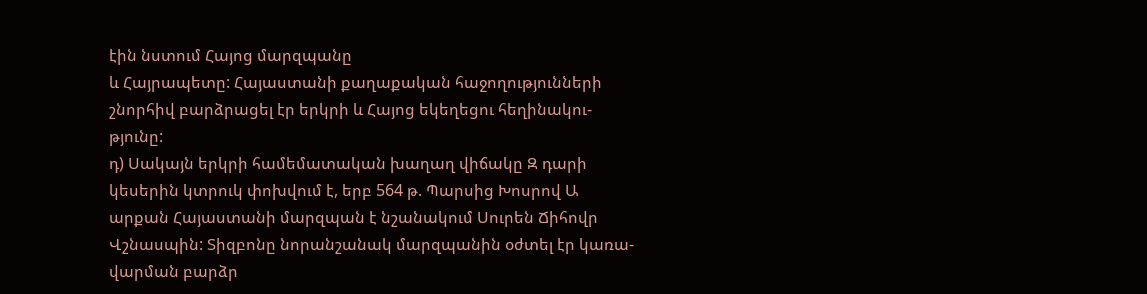էին նստում Հայոց մարզպանը
և Հայրապետը: Հայաստանի քաղաքական հաջողությունների
շնորհիվ բարձրացել էր երկրի և Հայոց եկեղեցու հեղինակու-
թյունը:
դ) Սակայն երկրի համեմատական խաղաղ վիճակը Զ դարի
կեսերին կտրուկ փոխվում է, երբ 564 թ. Պարսից Խոսրով Ա
արքան Հայաստանի մարզպան է նշանակում Սուրեն Ճիհովր
Վշնասպին: Տիզբոնը նորանշանակ մարզպանին օժտել էր կառա-
վարման բարձր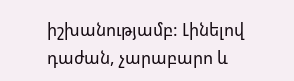իշխանությամբ: Լինելով դաժան, չարաբարո և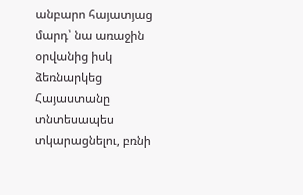անբարո հայատյաց մարդ՝ նա առաջին օրվանից իսկ ձեռնարկեց
Հայաստանը տնտեսապես տկարացնելու, բռնի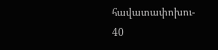հավատափոխու-
40